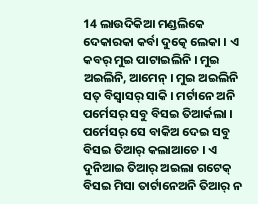14 ଲାଉଦିକିଆ ମଣ୍ଡଲିକେ ଦେକାରକା କର୍ବା ଦୁତ୍କେ ଲେକା । ଏ କବର୍ ମୁଇ ପାଟାଇଲିନି । ମୁଇ ଅଇଲିନି, ଆମେନ୍ । ମୁଇ ଅଇଲିନି ସତ୍ ବିସ୍ବାସର୍ ସାକି । ମର୍ଟାନେ ଅନି ପର୍ମେସର୍ ସବୁ ବିସଇ ତିଆର୍କଲା ।
ପର୍ମେସର୍ ସେ ବାକିଅ ଦେଇ ସବୁ ବିସଇ ତିଆର୍ କଲାଆଚେ । ଏ ଦୁନିଆଇ ତିଆର୍ ଅଇଲା ଗଟେକ୍ ବିସଇ ମିସା ତାର୍ଟାନେଅନି ତିଆର୍ ନ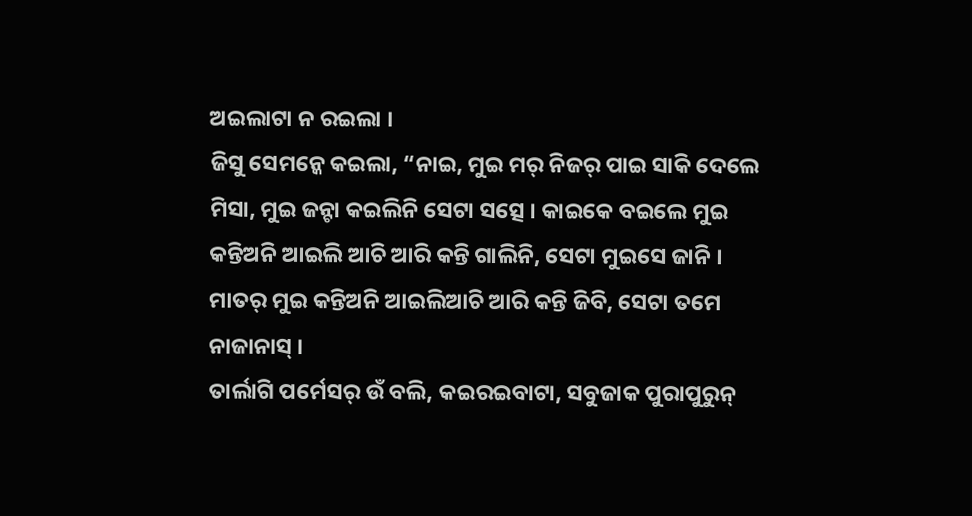ଅଇଲାଟା ନ ରଇଲା ।
ଜିସୁ ସେମନ୍କେ କଇଲା, “ନାଇ, ମୁଇ ମର୍ ନିଜର୍ ପାଇ ସାକି ଦେଲେ ମିସା, ମୁଇ ଜନ୍ଟା କଇଲିନି ସେଟା ସତ୍ସେ । କାଇକେ ବଇଲେ ମୁଇ କନ୍ତିଅନି ଆଇଲି ଆଚି ଆରି କନ୍ତି ଗାଲିନି, ସେଟା ମୁଇସେ ଜାନି । ମାତର୍ ମୁଇ କନ୍ତିଅନି ଆଇଲିଆଚି ଆରି କନ୍ତି ଜିବି, ସେଟା ତମେ ନାଜାନାସ୍ ।
ତାର୍ଲାଗି ପର୍ମେସର୍ ଉଁ ବଲି, କଇରଇବାଟା, ସବୁଜାକ ପୁରାପୁରୁନ୍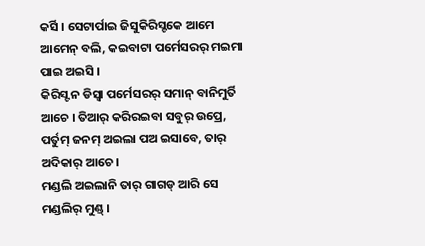କର୍ସି । ସେଟାର୍ପାଇ ଜିସୁକିରିସ୍ଟକେ ଆମେ ଆମେନ୍ ବଲି, କଇବାଟା ପର୍ମେସରର୍ ମଇମା ପାଇ ଅଇସି ।
କିରିସ୍ଟ ନ ଡିସ୍ବା ପର୍ମେସରର୍ ସମାନ୍ ବାନିମୁର୍ତି ଆଚେ । ତିଆର୍ କରିରଇବା ସବୁର୍ ଉପ୍ରେ, ପର୍ତୁମ୍ ଜନମ୍ ଅଇଲା ପଅ ଇସାବେ, ତାର୍ ଅଦିକାର୍ ଆଚେ ।
ମଣ୍ଡଲି ଅଇଲାନି ତାର୍ ଗାଗଡ୍ ଆରି ସେ ମଣ୍ଡଲିର୍ ମୁଣ୍ଡ୍ ।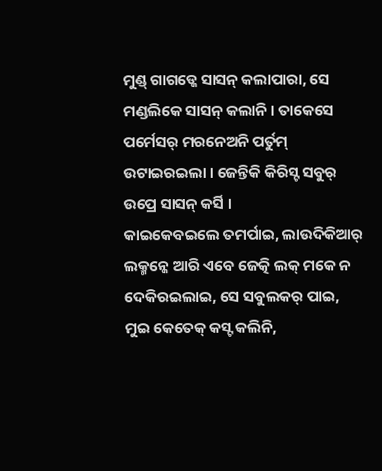ମୁଣ୍ଡ୍ ଗାଗଡ୍କେ ସାସନ୍ କଲାପାରା, ସେ ମଣ୍ଡଲିକେ ସାସନ୍ କଲାନି । ତାକେସେ ପର୍ମେସର୍ ମରନେଅନି ପର୍ତୁମ୍ ଉଟାଇରଇଲା । ଜେନ୍ତିକି କିରିସ୍ଟ ସବୁର୍ ଉପ୍ରେ ସାସନ୍ କର୍ସି ।
କାଇକେବଇଲେ ତମର୍ପାଇ, ଲାଉଦିକିଆର୍ ଲକ୍ମନ୍କେ ଆରି ଏବେ ଜେତ୍କି ଲକ୍ ମକେ ନ ଦେକିରଇଲାଇ, ସେ ସବୁଲକର୍ ପାଇ, ମୁଇ କେତେକ୍ କସ୍ଟ କଲିନି,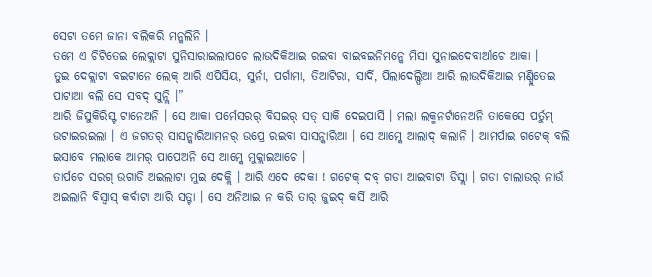ସେଟା ତମେ ଜାନା ବଲିକରି ମନ୍କଲିନି ।
ତମେ ଏ ଚିଟିତେଇ ଲେକ୍ଲାଟା ସୁନିସାରାଇଲାପଚେ ଲାଉଦିକିଆଇ ରଇବା ବାଇବଇନିମନ୍କେ ମିସା ସୁନାଇଦେବାର୍ଆଚେ ଆକା ।
ତୁଇ ଦେକ୍ଲାଟା ବଇଟାନେ ଲେକ୍ ଆରି ଏପିସିୟ, ସୁର୍ନା, ପର୍ଗାମା, ତିଆଟିରା, ସାର୍ଦି, ପିଲାଦେଲ୍ପିଆ ଆରି ଲାଉଦିକିଆଇ ମଣ୍ଡ୍ଲିତେଇ ପାଟାଆ ବଲି ସେ ସବଦ୍ ସୁନ୍ଲି ।”
ଆରି ଜିସୁକିରିସ୍ଟ ଟାନେଅନି । ସେ ଆକା ପର୍ମେସରର୍ ବିସଇର୍ ସତ୍ ସାକି ଦେଇପାର୍ସି । ମଲା ଲକ୍ମନର୍ଟାନେଅନି ତାକେସେ ପର୍ତୁମ୍ ଉଟାଇରଇଲା । ଏ ଜଗତର୍ ସାସନ୍କାରିଆମନର୍ ଉପ୍ରେ ରଇବା ସାସନ୍କାରିଆ । ସେ ଆମ୍କେ ଆଲାଦ୍ କଲାନି । ଆମର୍ପାଇ ଗଟେକ୍ ବଲି ଇସାବେ ମଲାକେ ଆମର୍ ପାପେଅନି ସେ ଆମ୍କେ ମୁକ୍ଲାଇଆଚେ ।
ତାର୍ପଚେ ସରଗ୍ ଉଗାଡି ଅଇଲାଟା ମୁଇ ଦେକ୍ଲି । ଆରି ଏଦେ ଦେକା ! ଗଟେକ୍ ଦବ୍ ଗଡା ଆଇବାଟା ଡିସ୍ଲା । ଗଡା ଚାଲାଉର୍ ନାଉଁ ଅଇଲାନି ବିସ୍ବାସ୍ କର୍ବାଟା ଆରି ସତ୍ଟା । ସେ ଅନିଆଇ ନ କରି ତାର୍ ଜୁଇଦ୍ କର୍ସି ଆରି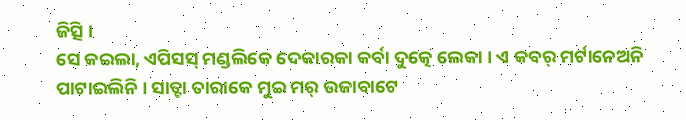ଜିତ୍ସି ।
ସେ କଇଲା, ଏପିସସ୍ ମଣ୍ଡଲିକେ ଦେକାରକା କର୍ବା ଦୁତ୍କେ ଲେକା । ଏ କବର୍ ମର୍ଟାନେଅନି ପାଟାଇଲିନି । ସାତ୍ଟା ତାରାକେ ମୁଇ ମର୍ ଉଜାବାଟେ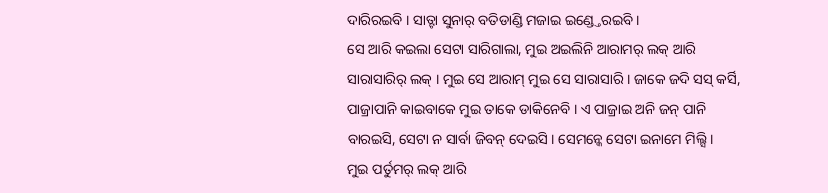ଦାରିରଇବି । ସାତ୍ଟା ସୁନାର୍ ବତିଡାଣ୍ଡି ମଜାଇ ଇଣ୍ଡ୍ତେରଇବି ।
ସେ ଆରି କଇଲା ସେଟା ସାରିଗାଲା, ମୁଇ ଅଇଲିନି ଆରାମର୍ ଲକ୍ ଆରି ସାରାସାରିର୍ ଲକ୍ । ମୁଇ ସେ ଆରାମ୍ ମୁଇ ସେ ସାରାସାରି । ଜାକେ ଜଦି ସସ୍ କର୍ସି, ପାଜ୍ରାପାନି କାଇବାକେ ମୁଇ ତାକେ ଡାକିନେବି । ଏ ପାଜ୍ରାଇ ଅନି ଜନ୍ ପାନି ବାରଇସି, ସେଟା ନ ସାର୍ବା ଜିବନ୍ ଦେଇସି । ସେମନ୍କେ ସେଟା ଇନାମେ ମିଲ୍ସି ।
ମୁଇ ପର୍ତୁମର୍ ଲକ୍ ଆରି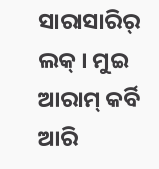ସାରାସାରିର୍ ଲକ୍ । ମୁଇ ଆରାମ୍ କର୍ବି ଆରି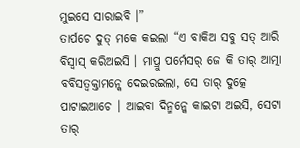ମୁଇସେ ସାରାଇବି ।”
ତାର୍ପଚେ ଦୁତ୍ ମକେ କଇଲା “ଏ ବାକିଅ ସବୁ ସତ୍ ଆରି ବିସ୍ବାସ୍ କରିଅଇସି । ମାପ୍ରୁ ପର୍ମେସର୍ ଜେ କି ତାର୍ ଆତ୍ମା ବବିସତ୍ବକ୍ତାମନ୍କେ ଦେଇରଇଲା, ସେ ତାର୍ ଦୁତ୍କେ ପାଟାଇଆଚେ । ଆଇବା ଦିନ୍ମନ୍କେ କାଇଟା ଅଇସି, ସେଟା ତାର୍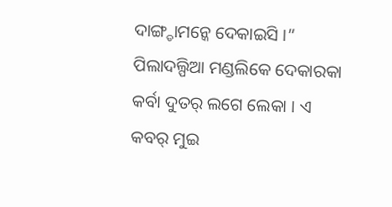ଦାଙ୍ଗ୍ଡାମନ୍କେ ଦେକାଇସି ।”
ପିଲାଦଲ୍ପିଆ ମଣ୍ଡଲିକେ ଦେକାରକା କର୍ବା ଦୁତର୍ ଲଗେ ଲେକା । ଏ କବର୍ ମୁଇ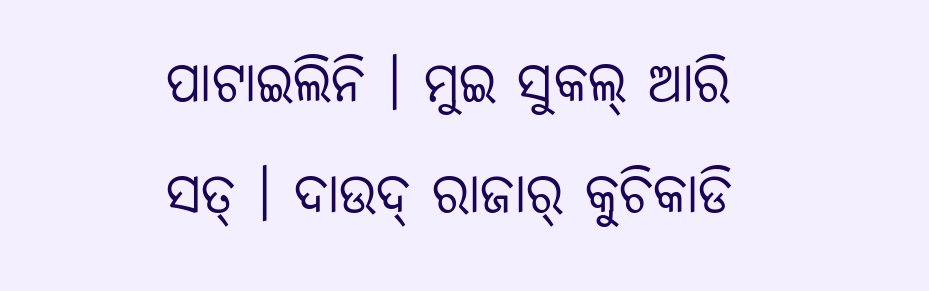ପାଟାଇଲିନି । ମୁଇ ସୁକଲ୍ ଆରି ସତ୍ । ଦାଉଦ୍ ରାଜାର୍ କୁଚିକାଡି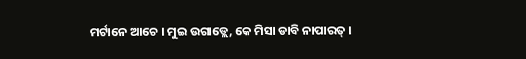ମର୍ଟାନେ ଆଚେ । ମୁଇ ଉଗାଡ୍ଲେ, କେ ମିସା ଡାବି ନାପାରତ୍ ।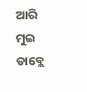ଆରି ମୁଇ ଡାବ୍ଲେ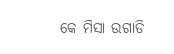କେ ମିସା ଉଗାଡି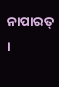ନାପାରତ୍ ।